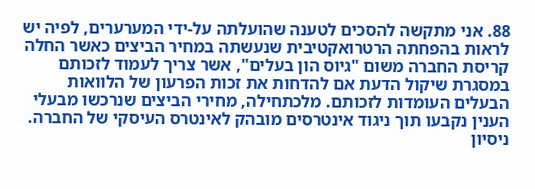88. אני מתקשה להסכים לטענה שהועלתה על-ידי המערערים, לפיה יש לראות בהפחתה הרטרואקטיבית שנעשתה במחיר הביצים כאשר החלה קריסת החברה משום "גיוס הון בעלים", אשר צריך לעמוד לזכותם במסגרת שיקול הדעת אם להדחות את זכות הפרעון של הלוואות הבעלים העומדות לזכותם. מלכתחילה, מחירי הביצים שנרכשו מבעלי הענין נקבעו תוך ניגוד אינטרסים מובהק לאינטרס העיסקי של החברה. ניסיון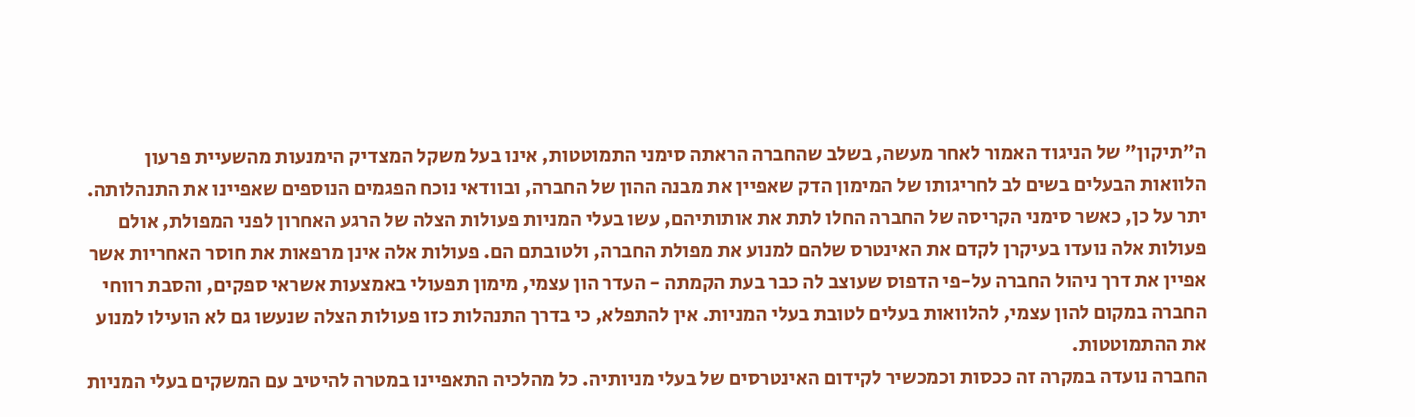ה"תיקון" של הניגוד האמור לאחר מעשה, בשלב שהחברה הראתה סימני התמוטטות, אינו בעל משקל המצדיק הימנעות מהשעיית פרעון הלוואות הבעלים בשים לב לחריגותו של המימון הדק שאפיין את מבנה ההון של החברה, ובוודאי נוכח הפגמים הנוספים שאפיינו את התנהלותה.
יתר על כן, כאשר סימני הקריסה של החברה החלו לתת את אותותיהם, עשו בעלי המניות פעולות הצלה של הרגע האחרון לפני המפולת, אולם פעולות אלה נועדו בעיקרן לקדם את האינטרס שלהם למנוע את מפולת החברה, ולטובתם הם. פעולות אלה אינן מרפאות את חוסר האחריות אשר אפיין את דרך ניהול החברה על-פי הדפוס שעוצב לה כבר בעת הקמתה - העדר הון עצמי, מימון תפעולי באמצעות אשראי ספקים, והסבת רווחי החברה במקום להון עצמי, להלוואות בעלים לטובת בעלי המניות. אין להתפלא, כי בדרך התנהלות כזו פעולות הצלה שנעשו גם לא הועילו למנוע את ההתמוטטות.
החברה נועדה במקרה זה ככסות וכמכשיר לקידום האינטרסים של בעלי מניותיה. כל מהלכיה התאפיינו במטרה להיטיב עם המשקים בעלי המניות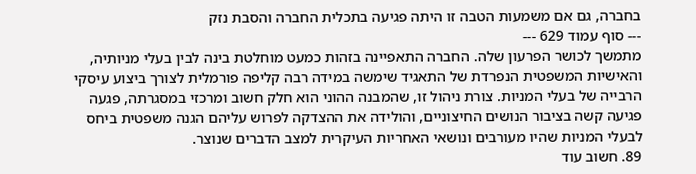בחברה, גם אם משמעות הטבה זו היתה פגיעה בתכלית החברה והסבת נזק
--- סוף עמוד 629 ---
מתמשך לכושר הפרעון שלה. החברה התאפיינה בזהות כמעט מוחלטת בינה לבין בעלי מניותיה, והאישיות המשפטית הנפרדת של התאגיד שימשה במידה רבה קליפה פורמלית לצורך ביצוע עיסקי הרבייה של בעלי המניות. צורת ניהול זו, שהמבנה ההוני הוא חלק חשוב ומרכזי במסגרתה, פגעה פגיעה קשה בציבור הנושים החיצוניים, והולידה את ההצדקה לפרוש עליהם הגנה משפטית ביחס לבעלי המניות שהיו מעורבים ונושאי האחריות העיקרית למצב הדברים שנוצר.
89. חשוב עוד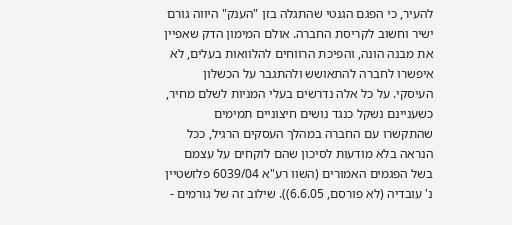להעיר, כי הפגם הגנטי שהתגלה בזן "הענק" היווה גורם ישיר וחשוב לקריסת החברה. אולם המימון הדק שאפיין את מבנה הונה, והפיכת הרווחים להלוואות בעלים, לא איפשרו לחברה להתאושש ולהתגבר על הכשלון העיסקי. על כל אלה נדרשים בעלי המניות לשלם מחיר, כשעניינם נשקל כנגד נושים חיצוניים תמימים שהתקשרו עם החברה במהלך העסקים הרגיל, ככל הנראה בלא מודעות לסיכון שהם לוקחים על עצמם בשל הפגמים האמורים (השוו רע"א 6039/04 פלזשטיין נ' עובדיה (לא פורסם, 6.6.05)). שילוב זה של גורמים -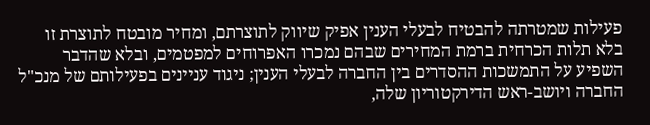פעילות שמטרתה להבטיח לבעלי הענין אפיק שיווק לתוצרתם, ומחיר מובטח לתוצרת זו בלא תלות הכרחית ברמת המחירים שבהם נמכרו האפרוחים למפטמים, ובלא שהדבר השפיע על התמשכות ההסדרים בין החברה לבעלי הענין; ניגוד עניינים בפעילותם של מנכ"ל החברה ויושב-ראש הדירקטוריון שלה,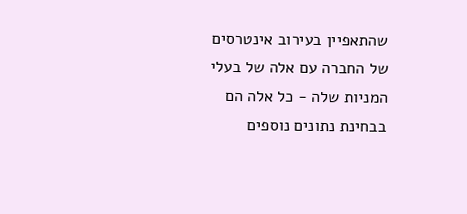שהתאפיין בעירוב אינטרסים של החברה עם אלה של בעלי המניות שלה - כל אלה הם בבחינת נתונים נוספים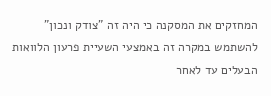המחזקים את המסקנה כי היה זה "צודק ונכון" להשתמש במקרה זה באמצעי השעיית פרעון הלוואות הבעלים עד לאחר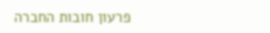פרעון חובות החברה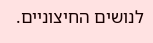לנושים החיצוניים.